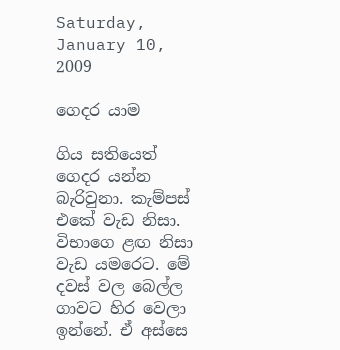Saturday, January 10, 2009

ගෙදර යාම

ගිය සතියෙත් ගෙදර යන්න බැරිවුනා. කැම්පස් එකේ වැඩ නිසා. විභාගෙ ළඟ නිසා වැඩ යමරෙට. මේ දවස් වල බෙල්ල ගාවට හිර වෙලා ඉන්නේ. ඒ අස්සෙ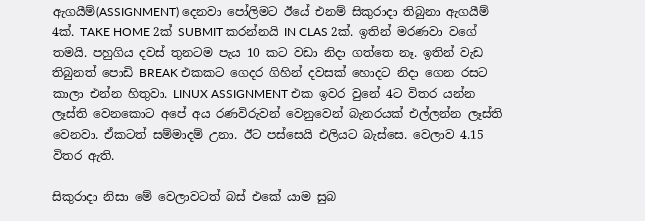ඇගයීම්(ASSIGNMENT) දෙනවා පෝලිමට ඊයේ එනම් සිකුරාදා තිබුනා ඇගයීම් 4ක්. TAKE HOME 2ක් SUBMIT කරන්නයි IN CLAS 2ක්. ඉතින් මරණවා වගේ තමයි. පහුගිය දවස් තුනටම පැය 10 කට වඩා නිදා ගත්තෙ නෑ. ඉතින් වැඩ තිබුනත් පොඩි BREAK එකකට ගෙදර ගිහින් දවසක් හොදට නිදා ගෙන රසට කාලා එන්න හිතුවා. LINUX ASSIGNMENT එක ඉවර වුනේ 4ට විතර යන්න ලෑස්ති වෙනකොට අපේ අය රණවිරුවන් වෙනුවෙන් බැනරයක් එල්ලන්න ලෑස්ති වෙනවා. ඒකටත් සම්මාදම් උනා. ඊට පස්සෙයි එලියට බැස්සෙ. වෙලාව 4.15 විතර ඇති.

සිකුරාදා නිසා මේ වෙලාවටත් බස් එකේ යාම සුබ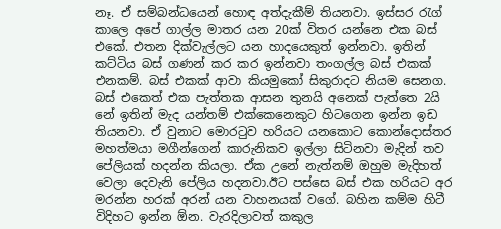නෑ. ඒ සම්බන්ධයෙන් හොඳ අත්දැකීම් තියනවා. ඉස්සර රැග් කාලෙ අපේ ගාල්ල මාතර යන 20ක් විතර යන්නෙ එක බස් එකේ. එතන දික්වැල්ලට යන හාදයෙකුත් ඉන්නවා. ඉතින් කට්ටිය බස් ගණන් කර කර ඉන්නවා තංගල්ල බස් එකක් එනකම්. බස් එකක් ආවා කියමුකෝ සිකුරාදට නියම සෙනග. බස් එකෙත් එක පැත්තක ආසන තුනයි අනෙක් පැත්තෙ 2යි නේ ඉතින් මැද යන්තම් එක්කෙනෙකුට හිටගෙන ඉන්න ඉඩ තියනවා. ඒ වුනාට මොරටුව හරියට යනකොට කොන්දොස්තර මහත්මයා මගීන්ගෙන් කාරුනිකව ඉල්ලා සිටිනවා මැදින් තව පේලියක් හදන්න කියලා. ඒක උනේ නැත්නම් ඔහුම මැදිහත් වෙලා දෙවැනි පේලිය හදනවා.ඊට පස්සෙ බස් එක හරියට අර මරන්න හරක් අරන් යන වාහනයක් වගේ. බහින කම්ම හිටී විදිහට ඉන්න ඕන. වැරදිලාවත් කකුල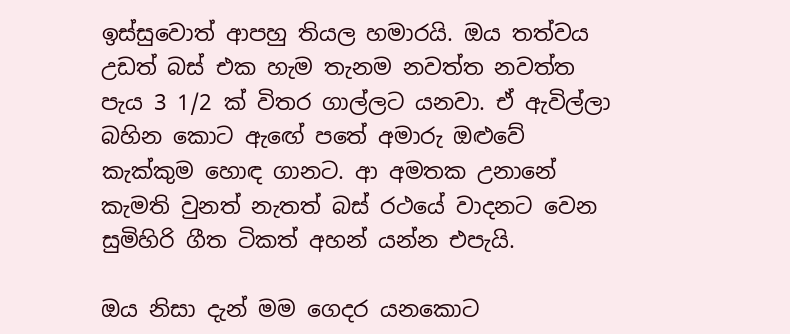ඉස්සුවොත් ආපහු තියල හමාරයි. ඔය තත්වය උඩත් බස් එක හැම තැනම නවත්ත නවත්ත පැය 3 1/2 ක් විතර ගාල්ලට යනවා. ඒ ඇවිල්ලා බහින කොට ඇඟේ පතේ අමාරු ඔළුවේ කැක්කුම හොඳ ගානට. ආ අමතක උනානේ කැමති වුනත් නැතත් බස් රථයේ වාදනට වෙන සුමිහිරි ගීත ටිකත් අහන් යන්න එපැයි.

ඔය නිසා දැන් මම ගෙදර යනකොට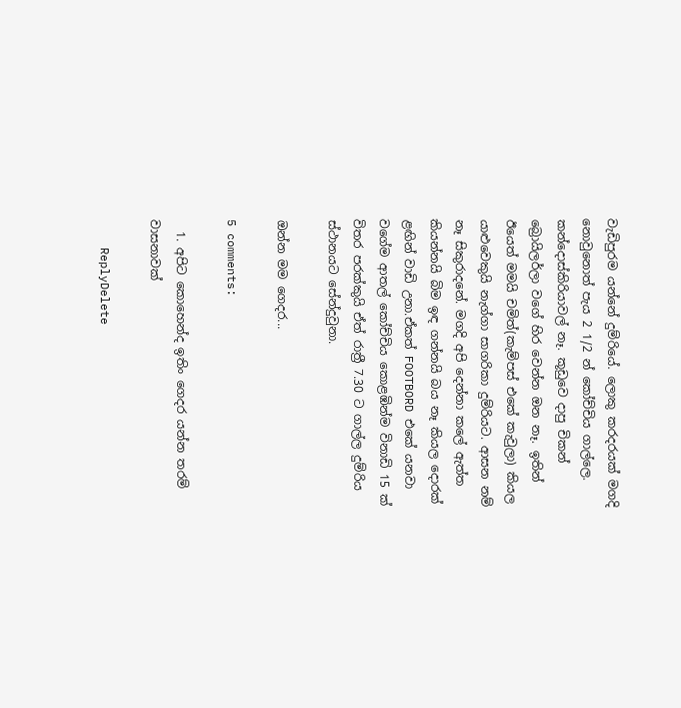වැඩිපුරම යන්නේ දුම්රියේ. ලොකු කරදරයක් මගදි නොවුනොත් පැය 2 1/2 න් කෝච්චිය ගාල්ලෙ. කන්දොස්කිරියාවල් නෑ. කූඩුවෙ දාපු චිකන් බ්‍රොයිලර්ලා වගේ හිර වෙන්න ඔන නෑ. ඉතින් ඊයෙත් මමයි චමිත්(කැම්පස් එකේ කැවුලා) කියල යාළුවෙකුයි නැග්ගා සාගරිකා දුම්රියට. ආසන නම් නෑ සිකුරාදනේ. මගදි අපි දෙන්නා කලේ ඇත්ත කියන්නයි බිම ඉඳ ගන්නයි බය නෑ කියල දොරක් ළඟින් වාඩි උනා.ඒකත් FOOTBORD එකේ යනවා වගේම ආතල් කෝච්චිය කොළඹින්ම විනාඩි 15 ක් විතර පරක්කුයි ඒත් රාත්‍රී 7.30 ට ගාල්ල දුම්රිය ස්ථානයට සේන්දුවුනා.

ඔන්න මම ගෙදර...

5 comments:

  1. අපිට කොහෙන්ද ඉතිං ගෙදර යන්න තරම් වාසනාවක්

    ReplyDelete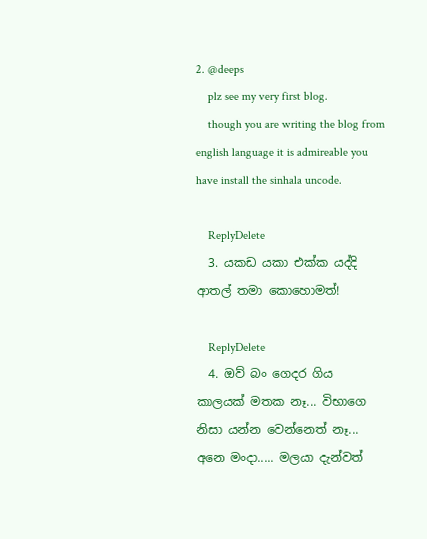2. @deeps
    plz see my very first blog.
    though you are writing the blog from english language it is admireable you have install the sinhala uncode.

    ReplyDelete
  3. යකඩ යකා එක්ක යද්දි ආතල් තමා කොහොමත්!

    ReplyDelete
  4. ඔව් බං ගෙදර ගිය කාලයක් මතක නෑ... විභාගෙ නිසා යන්න වෙන්නෙත් නෑ... අනෙ මංදා..... මලයා දැන්වත්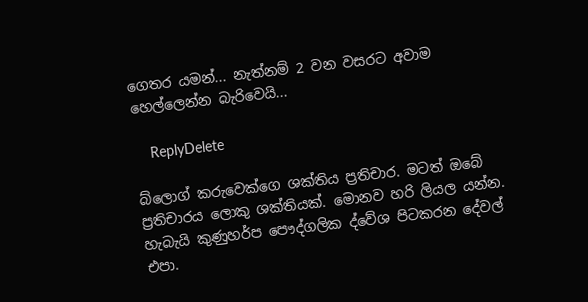ගෙතර යමන්... නැත්නම් 2 වන වසරට අවාම හෙල්ලෙන්න බැරිවෙයි...

    ReplyDelete

බ්ලොග් කරුවෙක්ගෙ ශක්තිය ප්‍රතිචාර. මටත් ඔබේ ප්‍රතිචාරය ලොකු ශක්තියක්. මොනව හරි ලියල යන්න. හැබැයි කුණුහර්ප පෞද්ගලික ද්වේශ පිටකරන දේවල් එපා.